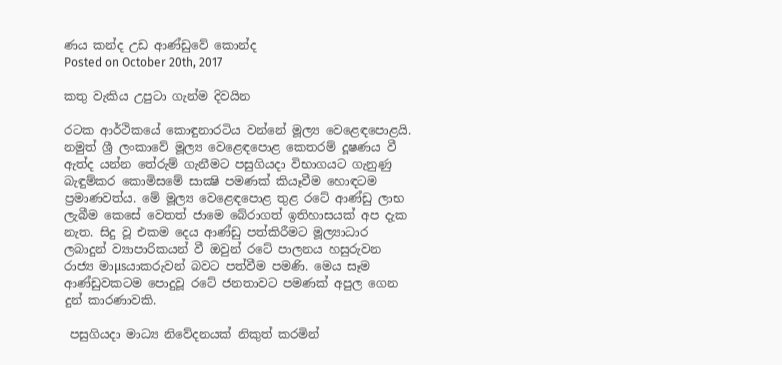ණය කන්ද උඩ ආණ්‌ඩුවේ කොන්ද
Posted on October 20th, 2017

කතු වැකිය උපුටා ගැන්ම දිවයින

රටක ආර්ථිකයේ කොඳුනාරටිය වන්නේ මූල්‍ය වෙළෙඳපොළයි. නමුත් ශ්‍රී ලංකාවේ මූල්‍ය වෙළෙඳපොළ කෙතරම් දූෂණය වී ඇත්ද යන්න තේරුම් ගැනීමට පසුගියදා විභාගයට ගැනුණු බැඳුම්කර කොමිසමේ සාක්‍ෂි පමණක්‌ කියෑවීම හොඳටම ප්‍රමාණවත්ය. මේ මූල්‍ය වෙළෙඳපොළ තුළ රටේ ආණ්‌ඩු ලාභ ලැබීම කෙසේ වෙතත් ජාමෙ බේරාගත් ඉතිහාසයක්‌ අප දැක නැත. සිදු වූ එකම දෙය ආණ්‌ඩු පත්කිරීමට මූල්‍යාධාර ලබාදුන් ව්‍යාපාරිකයන් වී ඔවුන් රටේ පාලනය හසුරුවන රාජ්‍ය මාµsයාකරුවන් බවට පත්වීම පමණි. මෙය සෑම ආණ්‌ඩුවකටම පොදුවූ රටේ ජනතාවට පමණක්‌ අපුල ගෙන දුන් කාරණාවකි.

 පසුගියදා මාධ්‍ය නිවේදනයක්‌ නිකුත් කරමින්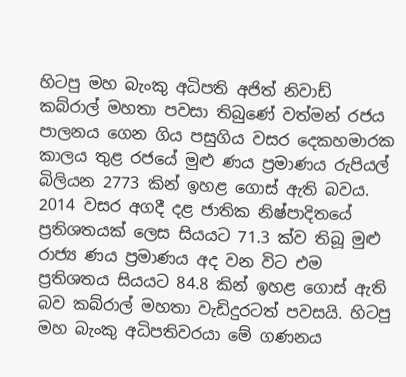හිටපු මහ බැංකු අධිපති අජිත් නිවාඩ් කබ්රාල් මහතා පවසා තිබුණේ වත්මන් රජය පාලනය ගෙන ගිය පසුගිය වසර දෙකහමාරක කාලය තුළ රජයේ මුළු ණය ප්‍රමාණය රුපියල් බිලියන 2773 කින් ඉහළ ගොස්‌ ඇති බවය. 2014 වසර අගදී දළ ජාතික නිෂ්පාදිතයේ ප්‍රතිශතයක්‌ ලෙස සියයට 71.3 ක්‌ව තිබූ මුළු රාජ්‍ය ණය ප්‍රමාණය අද වන විට එම ප්‍රතිශතය සියයට 84.8 කින් ඉහළ ගොස්‌ ඇති බව කබ්රාල් මහතා වැඩිදුරටත් පවසයි. හිටපු මහ බැංකු අධිපතිවරයා මේ ගණනය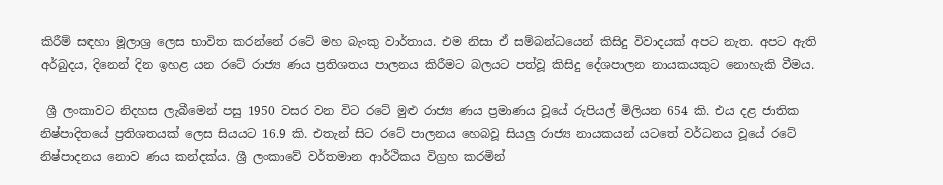කිරීම් සඳහා මූලාශ්‍ර ලෙස භාවිත කරන්නේ රටේ මහ බැංකු වාර්තාය. එම නිසා ඒ සම්බන්ධයෙන් කිසිදු විවාදයක්‌ අපට නැත. අපට ඇති අර්බුදය, දිනෙන් දින ඉහළ යන රටේ රාජ්‍ය ණය ප්‍රතිශතය පාලනය කිරීමට බලයට පත්වූ කිසිදු දේශපාලන නායකයකුට නොහැකි වීමය.

 ශ්‍රී ලංකාවට නිදහස ලැබීමෙන් පසු 1950 වසර වන විට රටේ මුළු රාජ්‍ය ණය ප්‍රමාණය වූයේ රුපියල් මිලියන 654 කි. එය දළ ජාතික නිෂ්පාදිතයේ ප්‍රතිශතයක්‌ ලෙස සියයට 16.9 කි. එතැන් සිට රටේ පාලනය හෙබවූ සියලු රාජ්‍ය නායකයන් යටතේ වර්ධනය වූයේ රටේ නිෂ්පාදනය නොව ණය කන්දක්‌ය. ශ්‍රී ලංකාවේ වර්තමාන ආර්ථිකය විග්‍රහ කරමින්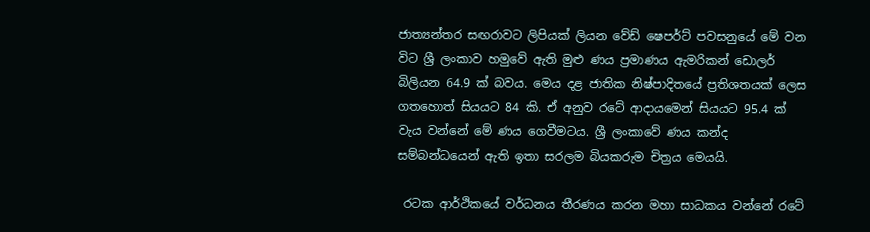ජාත්‍යන්තර සඟරාවට ලිපියක්‌ ලියන වේඩ් ෂෙපර්ට්‌ පවසනුයේ මේ වන විට ශ්‍රී ලංකාව හමුවේ ඇති මුළු ණය ප්‍රමාණය ඇමරිකන් ඩොලර් බිලියන 64.9 ක්‌ බවය. මෙය දළ ජාතික නිෂ්පාදිතයේ ප්‍රතිශතයක්‌ ලෙස ගතහොත් සියයට 84 කි. ඒ අනුව රටේ ආදායමෙන් සියයට 95.4 ක්‌ වැය වන්නේ මේ ණය ගෙවීමටය. ශ්‍රී ලංකාවේ ණය කන්ද සම්බන්ධයෙන් ඇති ඉතා සරලම බියකරුම චිත්‍රය මෙයයි.

 රටක ආර්ථිකයේ වර්ධනය තීරණය කරන මහා සාධකය වන්නේ රටේ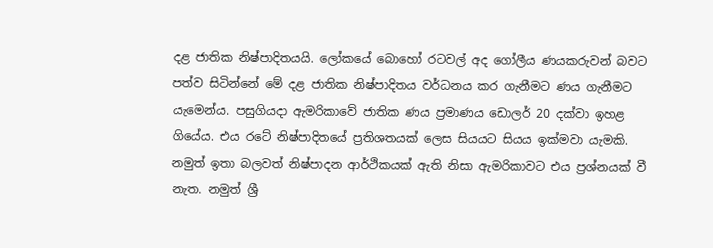දළ ජාතික නිෂ්පාදිතයයි. ලෝකයේ බොහෝ රටවල් අද ගෝලීය ණයකරුවන් බවට පත්ව සිටින්නේ මේ දළ ජාතික නිෂ්පාදිතය වර්ධනය කර ගැනීමට ණය ගැනීමට යැමෙන්ය. පසුගියදා ඇමරිකාවේ ජාතික ණය ප්‍රමාණය ඩොලර් 20 දක්‌වා ඉහළ ගියේය. එය රටේ නිෂ්පාදිතයේ ප්‍රතිශතයක්‌ ලෙස සියයට සියය ඉක්‌මවා යැමකි. නමුත් ඉතා බලවත් නිෂ්පාදන ආර්ථිකයක්‌ ඇති නිසා ඇමරිකාවට එය ප්‍රශ්නයක්‌ වී නැත. නමුත් ශ්‍රී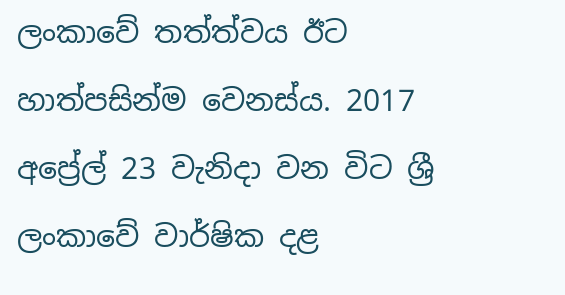ලංකාවේ තත්ත්වය ඊට හාත්පසින්ම වෙනස්‌ය. 2017 අප්‍රේල් 23 වැනිදා වන විට ශ්‍රී ලංකාවේ වාර්ෂික දළ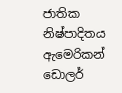ජාතික නිෂ්පාදිතය ඇමෙරිකන් ඩොලර්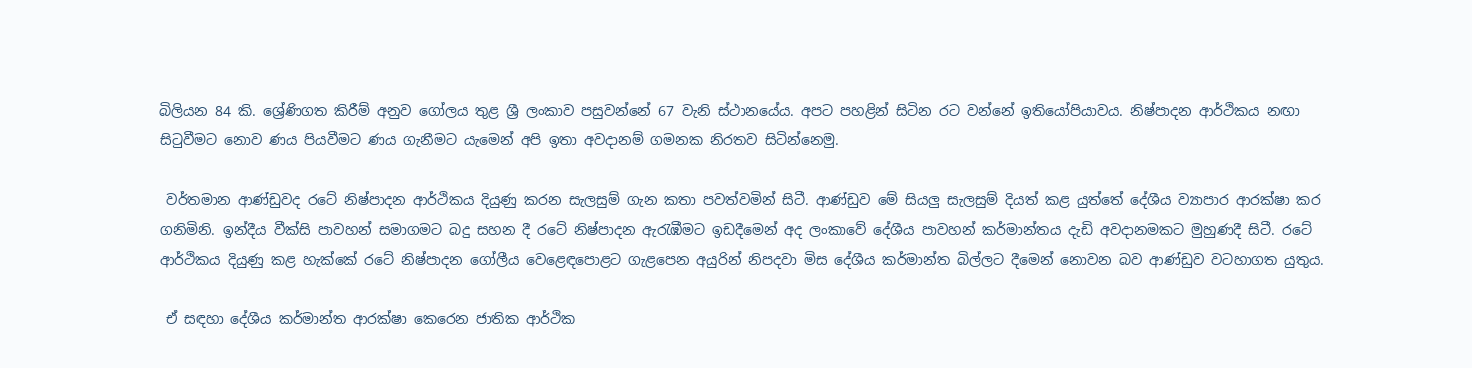බිලියන 84 කි. ශ්‍රේණිගත කිරීම් අනුව ගෝලය තුළ ශ්‍රී ලංකාව පසුවන්නේ 67 වැනි ස්‌ථානයේය. අපට පහළින් සිටින රට වන්නේ ඉතියෝපියාවය. නිෂ්පාදන ආර්ථිකය නඟා සිටුවීමට නොව ණය පියවීමට ණය ගැනීමට යැමෙන් අපි ඉතා අවදානම් ගමනක නිරතව සිටින්නෙමු.

 වර්තමාන ආණ්‌ඩුවද රටේ නිෂ්පාදන ආර්ථිකය දියුණු කරන සැලසුම් ගැන කතා පවත්වමින් සිටී. ආණ්‌ඩුව මේ සියලු සැලසුම් දියත් කළ යුත්තේ දේශීය ව්‍යාපාර ආරක්‌ෂා කර ගනිමිනි. ඉන්දීය වීක්‌සි පාවහන් සමාගමට බදු සහන දී රටේ නිෂ්පාදන ඇරැඹීමට ඉඩදීමෙන් අද ලංකාවේ දේශීය පාවහන් කර්මාන්තය දැඩි අවදානමකට මුහුණදී සිටී. රටේ ආර්ථිකය දියුණු කළ හැක්‌කේ රටේ නිෂ්පාදන ගෝලීය වෙළෙඳපොළට ගැළපෙන අයුරින් නිපදවා මිස දේශීය කර්මාන්ත බිල්ලට දීමෙන් නොවන බව ආණ්‌ඩුව වටහාගත යුතුය.

 ඒ සඳහා දේශීය කර්මාන්ත ආරක්‌ෂා කෙරෙන ජාතික ආර්ථික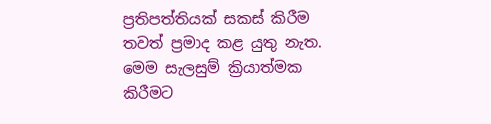ප්‍රතිපත්තියක්‌ සකස්‌ කිරීම තවත් ප්‍රමාද කළ යුතු නැත. මෙම සැලසුම් ක්‍රියාත්මක කිරීමට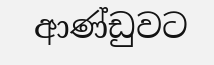ආණ්‌ඩුවට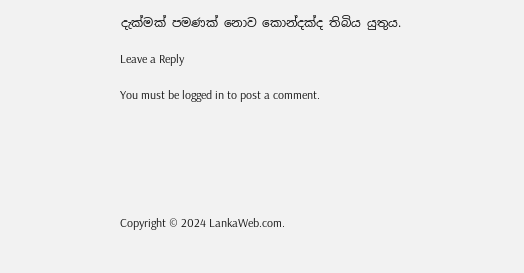දැක්‌මක්‌ පමණක්‌ නොව කොන්දක්‌ද තිබිය යුතුය.

Leave a Reply

You must be logged in to post a comment.






Copyright © 2024 LankaWeb.com.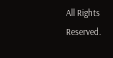All Rights Reserved.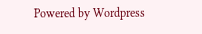Powered by Wordpress